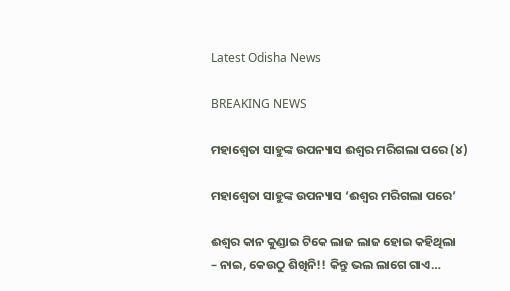Latest Odisha News

BREAKING NEWS

ମହାଶ୍ୱେତା ସାହୁଙ୍କ ଉପନ୍ୟାସ ଈଶ୍ୱର ମରିଗଲା ପରେ (୪)

ମହାଶ୍ୱେତା ସାହୁଙ୍କ ଉପନ୍ୟାସ ‘ଈଶ୍ୱର ମରିଗଲା ପରେ’

ଈଶ୍ୱର କାନ କୁଣ୍ଡାଇ ଟିକେ ଲାଜ ଲାଜ ହୋଇ କହିଥିଲା
– ନାଇ, କେଉଠୁ ଶିଖିନି!! କିନ୍ତୁ ଭଲ ଲାଗେ ଗାଏ…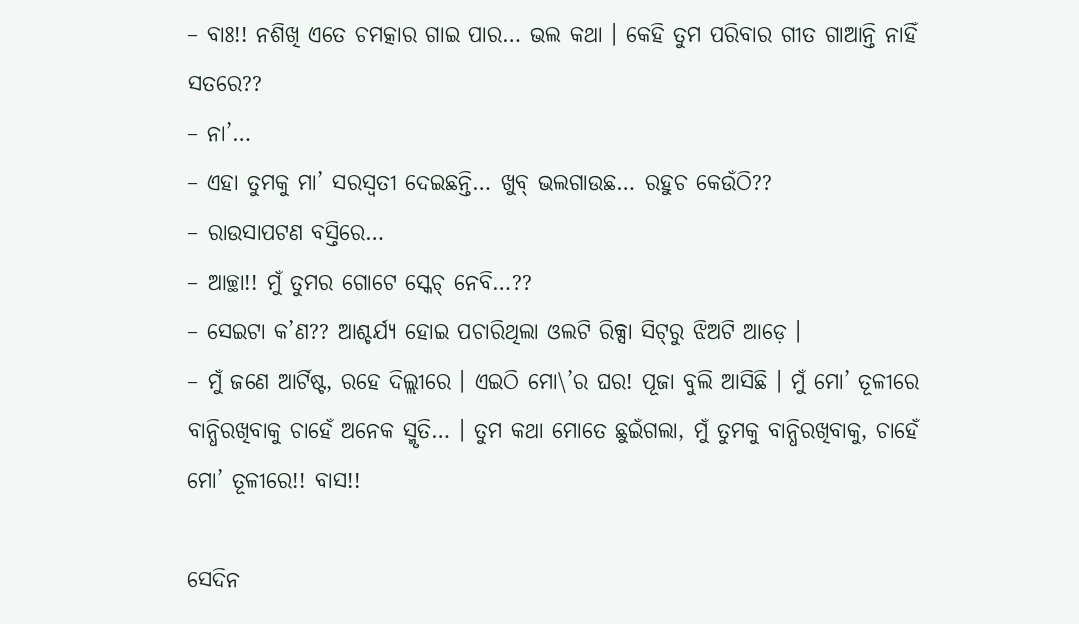– ବାଃ!! ନଶିଖି ଏତେ ଚମତ୍କାର ଗାଇ ପାର… ଭଲ କଥା । କେହି ତୁମ ପରିବାର ଗୀତ ଗାଆନ୍ତି ନାହିଁ ସତରେ??
– ନା’…
– ଏହା ତୁମକୁ ମା’ ସରସ୍ୱତୀ ଦେଇଛନ୍ତି… ଖୁବ୍ ଭଲଗାଉଛ… ରହୁଚ କେଉଁଠି??
– ରାଉସାପଟଣ ବସ୍ତିରେ…
– ଆଚ୍ଛା!! ମୁଁ ତୁମର ଗୋଟେ ସ୍କେଚ୍ ନେବି…??
– ସେଇଟା କ’ଣ?? ଆଶ୍ଚର୍ଯ୍ୟ ହୋଇ ପଚାରିଥିଲା ଓଲଟି ରିକ୍ସା ସିଟ୍‌ରୁ ଝିଅଟି ଆଡ଼େ ।
– ମୁଁ ଜଣେ ଆର୍ଟିଷ୍ଟ, ରହେ ଦିଲ୍ଲୀରେ । ଏଇଠି ମୋ\’ର ଘର! ପୂଜା ବୁଲି ଆସିଛି । ମୁଁ ମୋ’ ତୂଳୀରେ ବାନ୍ଧିରଖିବାକୁ ଚାହେଁ ଅନେକ ସ୍ମୃତି… । ତୁମ କଥା ମୋତେ ଛୁଇଁଗଲା, ମୁଁ ତୁମକୁ ବାନ୍ଧିରଖିବାକୁ, ଚାହେଁ ମୋ’ ତୂଳୀରେ!! ବାସ!!

ସେଦିନ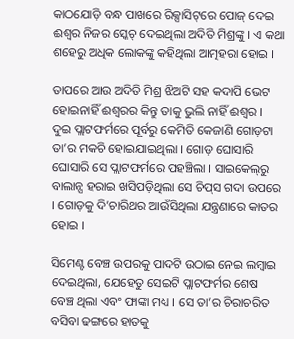କାଠଯୋଡ଼ି ବନ୍ଧ ପାଖରେ ରିକ୍ସାସିଟ୍‌ରେ ପୋଜ୍ ଦେଇ ଈଶ୍ୱର ନିଜର ସ୍କେଚ୍ ଦେଇଥିଲା ଅଦିତି ମିଶ୍ରଙ୍କୁ । ଏ କଥା ଶହେରୁ ଅଧିକ ଲୋକଙ୍କୁ କହିଥିଲା ଆତ୍ମହରା ହୋଇ ।

ତାପରେ ଆଉ ଅଦିତି ମିଶ୍ର ଝିଅଟି ସହ କଦାପି ଭେଟ ହୋଇନାହିଁ ଈଶ୍ୱରର କିନ୍ତୁ ତାକୁ ଭୁଲି ନାହିଁ ଈଶ୍ୱର ।
ଦୁଇ ପ୍ଲାଟଫର୍ମରେ ପୂର୍ବରୁ କେମିତି କେଜାଣି ଗୋଡ଼ଟା ତା’ର ମକଚି ହୋଇଯାଇଥିଲା । ଗୋଡ଼ ଘୋସାରି ଘୋସାରି ସେ ପ୍ଲାଟଫର୍ମରେ ପହଞ୍ଚିଲା । ସାଇକେଲ୍‌ରୁ ବାଲାନ୍ସ ହରାଇ ଖସିପଡ଼ିଥିଲା ସେ ଚିପ୍‌ସ ଗଦା ଉପରେ । ଗୋଡ଼କୁ ଦି’ଚାରିଥର ଆଉଁସିଥିଲା ଯନ୍ତ୍ରଣାରେ କାତର ହୋଇ ।

ସିମେଣ୍ଟ ବେଞ୍ଚ ଉପରକୁ ପାଦଟି ଉଠାଇ ନେଇ ଲମ୍ବାଇ ଦେଇଥିଲା, ଯେହେତୁ ସେଇଟି ପ୍ଲାଟଫର୍ମର ଶେଷ ବେଞ୍ଚ ଥିଲା ଏବଂ ଫାଙ୍କା ମଧ୍ୟ । ସେ ତା’ର ଚିରାଚରିତ ବସିବା ଢଙ୍ଗରେ ହାତକୁ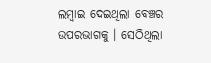ଲମ୍ବାଇ ଦେଇଥିଲା ବେଞ୍ଚର ଉପରଭାଗକୁ । ସେଠିଥିଲା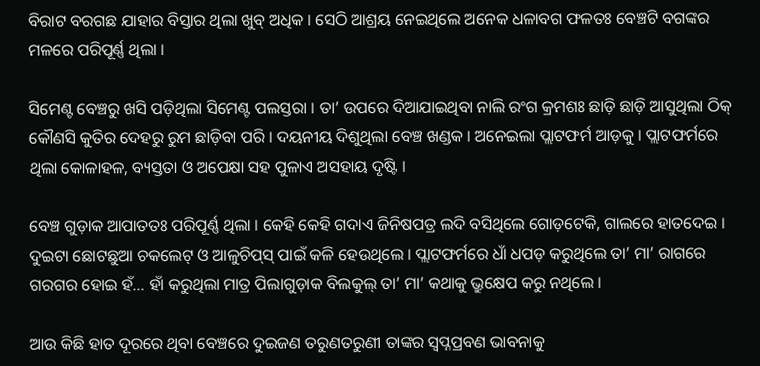ବିରାଟ ବରଗଛ ଯାହାର ବିସ୍ତାର ଥିଲା ଖୁବ୍ ଅଧିକ । ସେଠି ଆଶ୍ରୟ ନେଇଥିଲେ ଅନେକ ଧଳାବଗ ଫଳତଃ ବେଞ୍ଚଟି ବଗଙ୍କର ମଳରେ ପରିପୂର୍ଣ୍ଣ ଥିଲା ।

ସିମେଣ୍ଟ ବେଞ୍ଚରୁ ଖସି ପଡ଼ିଥିଲା ସିମେଣ୍ଟ ପଲସ୍ତରା । ତା’ ଉପରେ ଦିଆଯାଇଥିବା ନାଲି ରଂଗ କ୍ରମଶଃ ଛାଡ଼ି ଛାଡ଼ି ଆସୁଥିଲା ଠିକ୍ କୌଣସି କୁତିର ଦେହରୁ ରୁମ ଛାଡ଼ିବା ପରି । ଦୟନୀୟ ଦିଶୁଥିଲା ବେଞ୍ଚ ଖଣ୍ଡକ । ଅନେଇଲା ପ୍ଲାଟଫର୍ମ ଆଡ଼କୁ । ପ୍ଲାଟଫର୍ମରେ ଥିଲା କୋଳାହଳ, ବ୍ୟସ୍ତତା ଓ ଅପେକ୍ଷା ସହ ପୁଳାଏ ଅସହାୟ ଦୃଷ୍ଟି ।

ବେଞ୍ଚ ଗୁଡ଼ାକ ଆପାତତଃ ପରିପୂର୍ଣ୍ଣ ଥିଲା । କେହି କେହି ଗଦାଏ ଜିନିଷପତ୍ର ଲଦି ବସିଥିଲେ ଗୋଡ଼ଟେକି, ଗାଲରେ ହାତଦେଇ । ଦୁଇଟା ଛୋଟଛୁଆ ଚକଲେଟ୍ ଓ ଆଳୁଚିପ୍‌ସ୍ ପାଇଁ କଳି ହେଉଥିଲେ । ପ୍ଲାଟଫର୍ମରେ ଧାଁ ଧପଡ଼ କରୁଥିଲେ ତା’ ମା’ ରାଗରେ ଗରଗର ହୋଇ ହଁ… ହାଁ କରୁଥିଲା ମାତ୍ର ପିଲାଗୁଡ଼ାକ ବିଲକୁଲ୍ ତା’ ମା’ କଥାକୁ ଭ୍ରୁକ୍ଷେପ କରୁ ନଥିଲେ ।

ଆଉ କିଛି ହାତ ଦୂରରେ ଥିବା ବେଞ୍ଚରେ ଦୁଇଜଣ ତରୁଣତରୁଣୀ ତାଙ୍କର ସ୍ୱପ୍ନପ୍ରବଣ ଭାବନାକୁ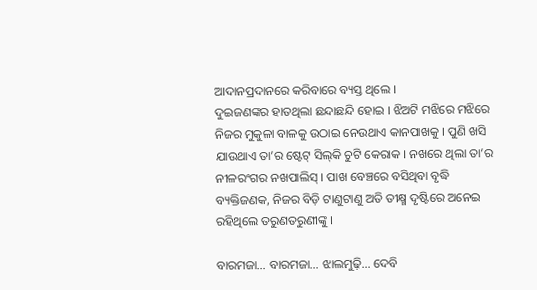ଆଦାନପ୍ରଦାନରେ କରିବାରେ ବ୍ୟସ୍ତ ଥିଲେ ।
ଦୁଇଜଣଙ୍କର ହାତଥିଲା ଛନ୍ଦାଛନ୍ଦି ହୋଇ । ଝିଅଟି ମଝିରେ ମଝିରେ ନିଜର ମୁକୁଳା ବାଳକୁ ଉଠାଇ ନେଉଥାଏ କାନପାଖକୁ । ପୁଣି ଖସି ଯାଉଥାଏ ତା’ର ଷ୍ଟେଟ୍ ସିଲ୍‌କି ଚୁଟି କେରାକ । ନଖରେ ଥିଲା ତା’ର ନୀଳରଂଗର ନଖପାଲିସ୍ । ପାଖ ବେଞ୍ଚରେ ବସିଥିବା ବୃଦ୍ଧି ବ୍ୟକ୍ତିଜଣକ, ନିଜର ବିଡ଼ି ଟାଣୁଟାଣୁ ଅତି ତୀକ୍ଷ୍ମ ଦୃଷ୍ଟିରେ ଅନେଇ ରହିଥିଲେ ତରୁଣତରୁଣୀଙ୍କୁ ।

ବାରମଜା… ବାରମଜା… ଝାଲମୁଢ଼ି… ଦେବି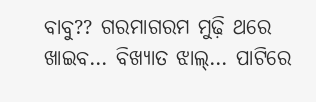ବାବୁ?? ଗରମାଗରମ ମୁଢ଼ି ଥରେ ଖାଇବ… ବିଖ୍ୟାତ ଝାଲ୍‌… ପାଟିରେ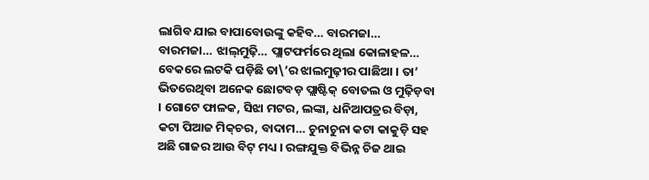ଲାଗିବ ଯାଇ ବାପାବୋଉଙ୍କୁ କହିବ… ବାରମଜା… ବାରମଜା… ଝାଲ୍‌ମୁଢ଼ି… ପ୍ଲାଟଫର୍ମରେ ଥିଲା କୋଳାହଳ… ବେକରେ ଲଟକି ପଡ଼ିଛି ତା\’ର ଝାଲମୁଢ଼ୀର ପାଛିଆ । ତା’ ଭିତରେଥିବା ଅନେକ ଛୋଟବଡ଼ ପ୍ଲାଷ୍ଟିକ୍ ବୋତଲ ଓ ମୁଢ଼ିଡ଼ବା । ଗୋଟେ ଫାଳକ, ସିଝା ମଟର, ଲଙ୍କା, ଧନିଆପତ୍ରର ବିଡ଼ା, କଟା ପିଆଜ ମିକ୍‌ଚର, ବାଦାମ… ଚୁନାଚୁନା କଟା କାକୁଡ଼ି ସହ ଅଛି ଗାଜର ଆଉ ବିଟ୍ ମଧ୍ୟ । ରଙ୍ଗଯୁକ୍ତ ବିଭିନ୍ନ ଚିଜ ଥାଇ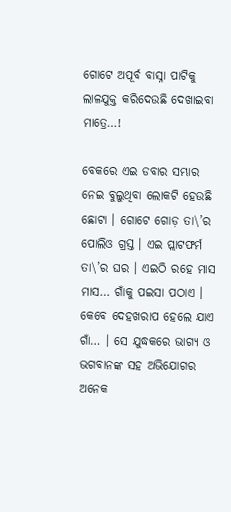ଗୋଟେ ଅପୂର୍ବ ବାସ୍ନା ପାଟିକୁ ଲାଳଯୁକ୍ତ କରିଦେଉଛି ଦେଖାଇବା ମାତ୍ରେ…!

ବେକରେ ଏଇ ଡବାର ସମ୍ଭାର ନେଇ ବୁଲୁଥିବା ଲୋକଟି ହେଉଛି ଛୋଟା । ଗୋଟେ ଗୋଡ଼ ତା\’ର ପୋଲିଓ ଗ୍ରସ୍ତ । ଏଇ ପ୍ଲାଟଫର୍ମ ତା\’ର ଘର । ଏଇଠି ରହେ ମାସ ମାସ… ଗାଁକୁ ପଇସା ପଠାଏ । କେବେ ଦେହଖରାପ ହେଲେ ଯାଏ ଗାଁ… । ସେ ଯୁଦ୍ଧକରେ ଭାଗ୍ୟ ଓ ଭଗବାନଙ୍କ ସହ ଅଭିଯୋଗର ଅନେକ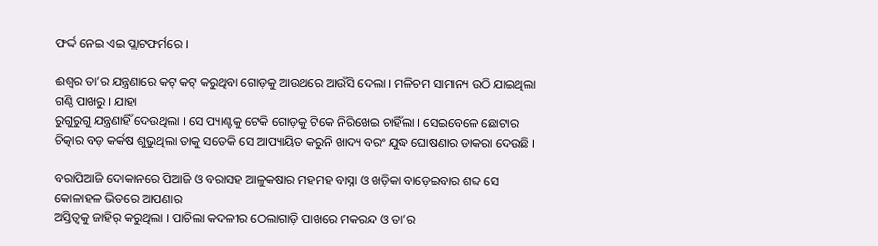ଫର୍ଦ୍ଦ ନେଇ ଏଇ ପ୍ଲାଟଫର୍ମରେ ।

ଈଶ୍ୱର ତା’ର ଯନ୍ତ୍ରଣାରେ କଟ୍ କଟ୍ କରୁଥିବା ଗୋଡ଼କୁ ଆଉଥରେ ଆଉଁସି ଦେଲା । ମଳିଚମ ସାମାନ୍ୟ ଉଠି ଯାଇଥିଲା ଗଣ୍ଠି ପାଖରୁ । ଯାହା
ରୁଗୁରୁଗୁ ଯନ୍ତ୍ରଣାହିଁ ଦେଉଥିଲା । ସେ ପ୍ୟାଣ୍ଟକୁ ଟେକି ଗୋଡ଼କୁ ଟିକେ ନିରିଖେଇ ଚାହିଁଲା । ସେଇବେଳେ ଛୋଟାର ଚିତ୍କାର ବଡ଼ କର୍କଷ ଶୁଭୁଥିଲା ତାକୁ ସତେକି ସେ ଆପ୍ୟାୟିତ କରୁନି ଖାଦ୍ୟ ବରଂ ଯୁଦ୍ଧ ଘୋଷଣାର ଡାକରା ଦେଉଛି ।

ବରାପିଆଜି ଦୋକାନରେ ପିଆଜି ଓ ବରାସହ ଆଳୁକଷାର ମହମହ ବାସ୍ନା ଓ ଖଡ଼ିକା ବାଡ଼େଇବାର ଶବ୍ଦ ସେ କୋଳାହଳ ଭିତରେ ଆପଣାର
ଅସ୍ତିତ୍ୱକୁ ଜାହିର୍ କରୁଥିଲା । ପାଚିଲା କଦଳୀର ଠେଲାଗାଡ଼ି ପାଖରେ ମକରନ୍ଦ ଓ ତା’ର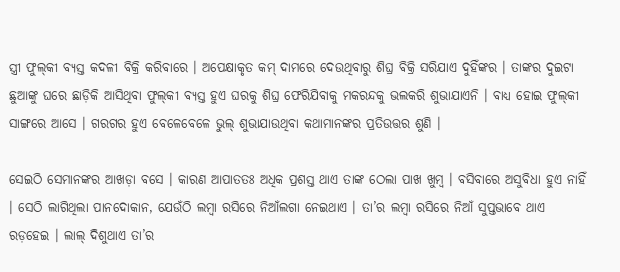ସ୍ତ୍ରୀ ଫୁଲ୍‌କୀ ବ୍ୟସ୍ତ କଦଳୀ ବିକ୍ରି କରିବାରେ । ଅପେକ୍ଷାକୃତ କମ୍‌ ଦାମରେ ଦେଉଥିବାରୁ ଶିଘ୍ର ବିକ୍ରି ସରିଯାଏ ଦୁହିଁଙ୍କର । ତାଙ୍କର ଦୁଇଟା ଛୁଆଙ୍କୁ ଘରେ ଛାଡ଼ିକି ଆସିଥିବା ଫୁଲ୍‌କୀ ବ୍ୟସ୍ତ ହୁଏ ଘରକୁ ଶିଘ୍ର ଫେରିଯିବାକୁ ମକରନ୍ଦକୁ ଭଲକରି ଶୁଭାଯାଏନି । ବାଧ୍ୟ ହୋଇ ଫୁଲ୍‌କୀ ସାଙ୍ଗରେ ଆସେ । ଗରଗର ହୁଏ ବେଳେବେଳେ ଭୁଲ୍ ଶୁଭାଯାଉଥିବା କଥାମାନଙ୍କର ପ୍ରତିଉତ୍ତର ଶୁଣି ।

ସେଇଠି ସେମାନଙ୍କର ଆଖଡ଼ା ବସେ । କାରଣ ଆପାତତଃ ଅଧିକ ପ୍ରଶସ୍ତ ଥାଏ ତାଙ୍କ ଠେଲା ପାଖ ଖୁମ୍ବ । ବସିବାରେ ଅସୁବିଧା ହୁଏ ନାହିଁ । ସେଠି ଲାଗିଥିଲା ପାନଦୋକାନ, ଯେଉଁଠି ଲମ୍ବା ରସିରେ ନିଆଁଲଗା ନେଇଥାଏ । ତା’ର ଲମ୍ବା ରସିରେ ନିଆଁ ସୁପ୍ତଭାବେ ଥାଏ ରଡ଼ହେଇ । ଲାଲ୍ ଦିଶୁଥାଏ ତା’ର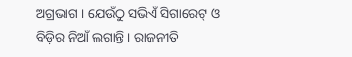ଅଗ୍ରଭାଗ । ଯେଉଁଠୁ ସଭିଏଁ ସିଗାରେଟ୍ ଓ ବିଡ଼ିର ନିଆଁ ଲଗାନ୍ତି । ରାଜନୀତି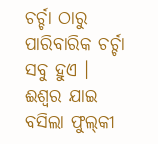ଚର୍ଚ୍ଚା ଠାରୁ ପାରିବାରିକ ଚର୍ଚ୍ଚା ସବୁ ହୁଏ ।
ଈଶ୍ୱର ଯାଇ ବସିଲା ଫୁଲ୍‌କୀ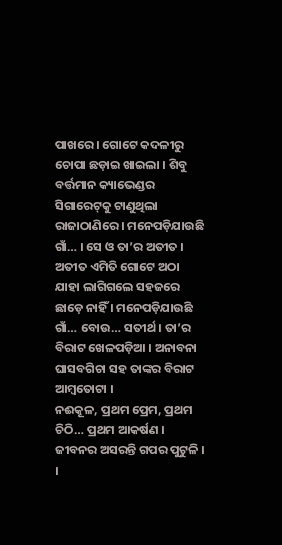ପାଖରେ । ଗୋଟେ କଦଳୀରୁ ଚୋପା ଛଡ଼ାଇ ଖାଇଲା । ଶିବୁ ବର୍ତ୍ତମାନ କ୍ୟାଭେଣ୍ଡର ସିଗାରେଟ୍‌କୁ ଟାଣୁଥିଲା
ରାଜାଠାଣିରେ । ମନେପଡ଼ିଯାଉଛି ଗାଁ… । ସେ ଓ ତା’ର ଅତୀତ । ଅତୀତ ଏମିତି ଗୋଟେ ଅଠା ଯାହା ଲାଗିଗଲେ ସହଜରେ ଛାଡ଼େ ନାହିଁ । ମନେପଡ଼ିଯାଉଛି ଗାଁ… ବୋଉ… ସତୀର୍ଥ । ତା’ର ବିରାଟ ଖେଳପଡ଼ିଆ । ଅନାବନା ଘାସବଗିଚା ସହ ତାଙ୍କର ବିରାଟ ଆମ୍ବତୋଟା ।
ନଈକୂଳ, ପ୍ରଥମ ପ୍ରେମ, ପ୍ରଥମ ଚିଠି… ପ୍ରଥମ ଆକର୍ଷଣ । ଜୀବନର ଅସରନ୍ତି ଗପର ପୁଟୁଳି । ।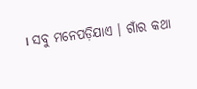। ସବୁ ମନେପଡ଼ିଯାଏ । ଗାଁର କଥା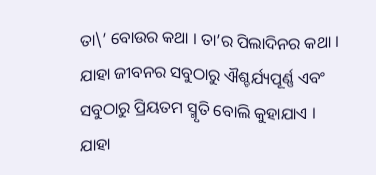ତା\’ ବୋଉର କଥା । ତା’ର ପିଲାଦିନର କଥା । ଯାହା ଜୀବନର ସବୁଠାରୁ ଐଶ୍ଚର୍ଯ୍ୟପୂର୍ଣ୍ଣ ଏବଂ ସବୁଠାରୁ ପ୍ରିୟତମ ସ୍ମୃତି ବୋଲି କୁହାଯାଏ । ଯାହା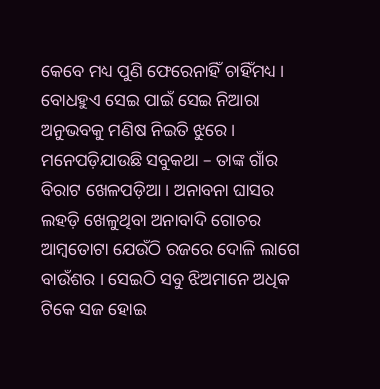କେବେ ମଧ୍ୟ ପୁଣି ଫେରେନାହିଁ ଚାହିଁମଧ୍ୟ । ବୋଧହୁଏ ସେଇ ପାଇଁ ସେଇ ନିଆରା ଅନୁଭବକୁ ମଣିଷ ନିଇତି ଝୁରେ । ମନେପଡ଼ିଯାଉଛି ସବୁକଥା – ତାଙ୍କ ଗାଁର ବିରାଟ ଖେଳପଡ଼ିଆ । ଅନାବନା ଘାସର ଲହଡ଼ି ଖେଳୁଥିବା ଅନାବାଦି ଗୋଚର ଆମ୍ବତୋଟା ଯେଉଁଠି ରଜରେ ଦୋଳି ଲାଗେ ବାଉଁଶର । ସେଇଠି ସବୁ ଝିଅମାନେ ଅଧିକ ଟିକେ ସଜ ହୋଇ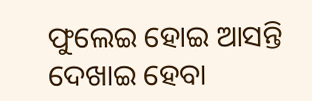ଫୁଲେଇ ହୋଇ ଆସନ୍ତି ଦେଖାଇ ହେବା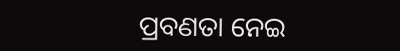ପ୍ରବଣତା ନେଇ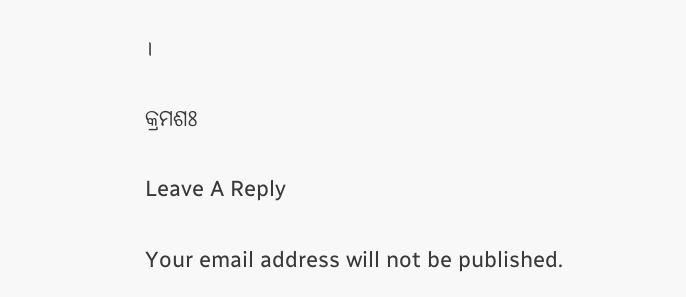।

କ୍ରମଶଃ

Leave A Reply

Your email address will not be published.